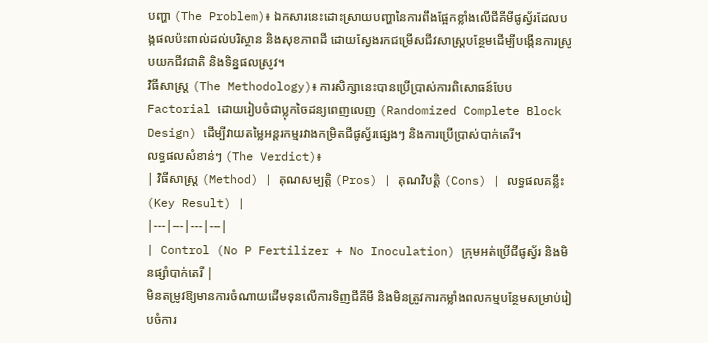បញ្ហា (The Problem)៖ ឯកសារនេះដោះស្រាយបញ្ហានៃការពឹងផ្អែកខ្លាំងលើជីគីមីផូស្វ័រដែលបង្កផលប៉ះពាល់ដល់បរិស្ថាន និងសុខភាពដី ដោយស្វែងរកជម្រើសជីវសាស្រ្តបន្ថែមដើម្បីបង្កើនការស្រូបយកជីវជាតិ និងទិន្នផលស្រូវ។
វិធីសាស្ត្រ (The Methodology)៖ ការសិក្សានេះបានប្រើប្រាស់ការពិសោធន៍បែប Factorial ដោយរៀបចំជាប្លុកចៃដន្យពេញលេញ (Randomized Complete Block Design) ដើម្បីវាយតម្លៃអន្តរកម្មរវាងកម្រិតជីផូស្វ័រផ្សេងៗ និងការប្រើប្រាស់បាក់តេរី។
លទ្ធផលសំខាន់ៗ (The Verdict)៖
| វិធីសាស្ត្រ (Method) | គុណសម្បត្តិ (Pros) | គុណវិបត្តិ (Cons) | លទ្ធផលគន្លឹះ (Key Result) |
|---|---|---|---|
| Control (No P Fertilizer + No Inoculation) ក្រុមអត់ប្រើជីផូស្វ័រ និងមិនផ្សាំបាក់តេរី |
មិនតម្រូវឱ្យមានការចំណាយដើមទុនលើការទិញជីគីមី និងមិនត្រូវការកម្លាំងពលកម្មបន្ថែមសម្រាប់រៀបចំការ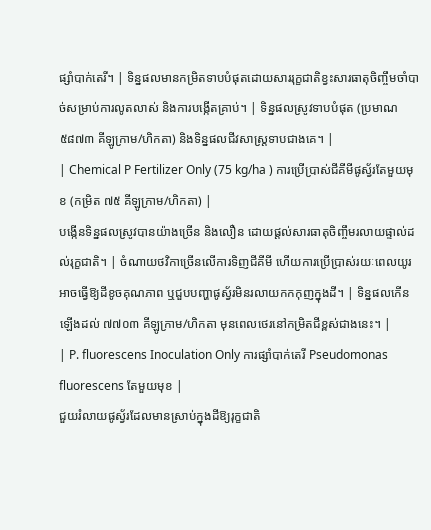ផ្សាំបាក់តេរី។ | ទិន្នផលមានកម្រិតទាបបំផុតដោយសាររុក្ខជាតិខ្វះសារធាតុចិញ្ចឹមចាំបាច់សម្រាប់ការលូតលាស់ និងការបង្កើតគ្រាប់។ | ទិន្នផលស្រូវទាបបំផុត (ប្រមាណ ៥៨៧៣ គីឡូក្រាម/ហិកតា) និងទិន្នផលជីវសាស្រ្តទាបជាងគេ។ |
| Chemical P Fertilizer Only (75 kg/ha ) ការប្រើប្រាស់ជីគីមីផូស្វ័រតែមួយមុខ (កម្រិត ៧៥ គីឡូក្រាម/ហិកតា) |
បង្កើនទិន្នផលស្រូវបានយ៉ាងច្រើន និងលឿន ដោយផ្តល់សារធាតុចិញ្ចឹមរលាយផ្ទាល់ដល់រុក្ខជាតិ។ | ចំណាយថវិកាច្រើនលើការទិញជីគីមី ហើយការប្រើប្រាស់រយៈពេលយូរអាចធ្វើឱ្យដីខូចគុណភាព ឬជួបបញ្ហាផូស្វ័រមិនរលាយកកកុញក្នុងដី។ | ទិន្នផលកើនឡើងដល់ ៧៧០៣ គីឡូក្រាម/ហិកតា មុនពេលថេរនៅកម្រិតជីខ្ពស់ជាងនេះ។ |
| P. fluorescens Inoculation Only ការផ្សាំបាក់តេរី Pseudomonas fluorescens តែមួយមុខ |
ជួយរំលាយផូស្វ័រដែលមានស្រាប់ក្នុងដីឱ្យរុក្ខជាតិ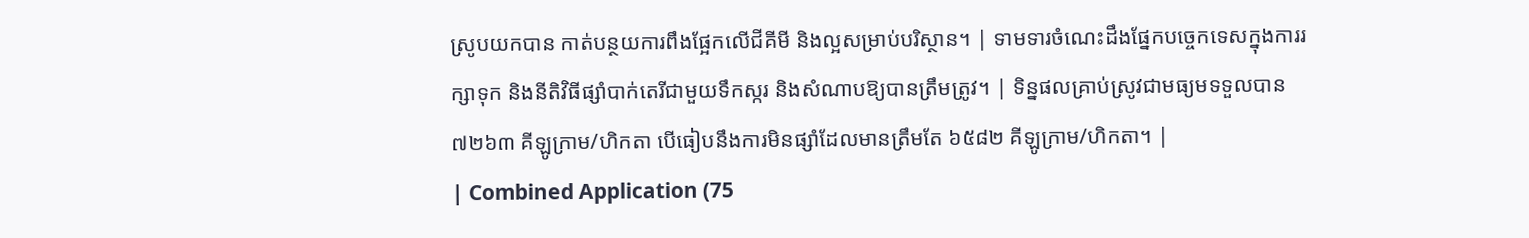ស្រូបយកបាន កាត់បន្ថយការពឹងផ្អែកលើជីគីមី និងល្អសម្រាប់បរិស្ថាន។ | ទាមទារចំណេះដឹងផ្នែកបច្ចេកទេសក្នុងការរក្សាទុក និងនីតិវិធីផ្សាំបាក់តេរីជាមួយទឹកស្ករ និងសំណាបឱ្យបានត្រឹមត្រូវ។ | ទិន្នផលគ្រាប់ស្រូវជាមធ្យមទទួលបាន ៧២៦៣ គីឡូក្រាម/ហិកតា បើធៀបនឹងការមិនផ្សាំដែលមានត្រឹមតែ ៦៥៨២ គីឡូក្រាម/ហិកតា។ |
| Combined Application (75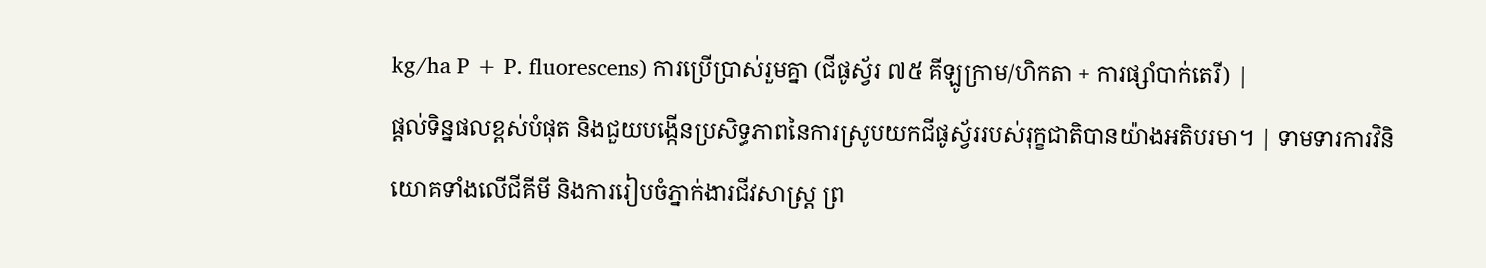kg/ha P + P. fluorescens) ការប្រើប្រាស់រួមគ្នា (ជីផូស្វ័រ ៧៥ គីឡូក្រាម/ហិកតា + ការផ្សាំបាក់តេរី) |
ផ្តល់ទិន្នផលខ្ពស់បំផុត និងជួយបង្កើនប្រសិទ្ធភាពនៃការស្រូបយកជីផូស្វ័ររបស់រុក្ខជាតិបានយ៉ាងអតិបរមា។ | ទាមទារការវិនិយោគទាំងលើជីគីមី និងការរៀបចំភ្នាក់ងារជីវសាស្រ្ត ព្រ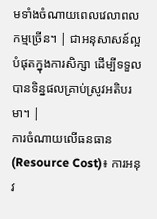មទាំងចំណាយពេលវេលាពលកម្មច្រើន។ | ជាអនុសាសន៍ល្អបំផុតក្នុងការសិក្សា ដើម្បីទទួលបានទិន្នផលគ្រាប់ស្រូវអតិបរមា។ |
ការចំណាយលើធនធាន (Resource Cost)៖ ការអនុវ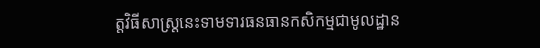ត្តវិធីសាស្រ្តនេះទាមទារធនធានកសិកម្មជាមូលដ្ឋាន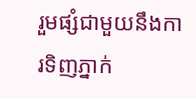រួមផ្សំជាមួយនឹងការទិញភ្នាក់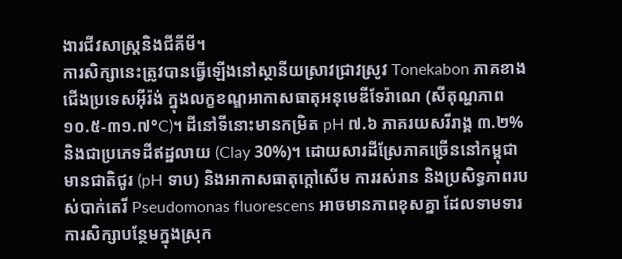ងារជីវសាស្រ្តនិងជីគីមី។
ការសិក្សានេះត្រូវបានធ្វើឡើងនៅស្ថានីយស្រាវជ្រាវស្រូវ Tonekabon ភាគខាងជើងប្រទេសអ៊ីរ៉ង់ ក្នុងលក្ខខណ្ឌអាកាសធាតុអនុមេឌីទែរ៉ាណេ (សីតុណ្ហភាព ១០.៥-៣១.៧°C)។ ដីនៅទីនោះមានកម្រិត pH ៧.៦ ភាគរយសរីរាង្គ ៣.២% និងជាប្រភេទដីឥដ្ឋលាយ (Clay 30%)។ ដោយសារដីស្រែភាគច្រើននៅកម្ពុជាមានជាតិជូរ (pH ទាប) និងអាកាសធាតុក្តៅសើម ការរស់រាន និងប្រសិទ្ធភាពរបស់បាក់តេរី Pseudomonas fluorescens អាចមានភាពខុសគ្នា ដែលទាមទារការសិក្សាបន្ថែមក្នុងស្រុក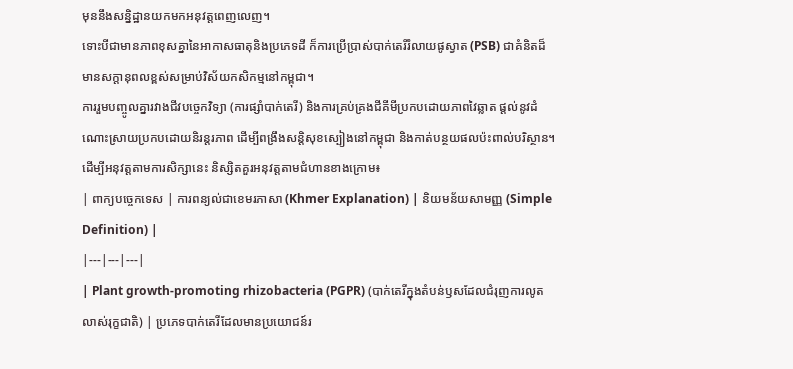មុននឹងសន្និដ្ឋានយកមកអនុវត្តពេញលេញ។
ទោះបីជាមានភាពខុសគ្នានៃអាកាសធាតុនិងប្រភេទដី ក៏ការប្រើប្រាស់បាក់តេរីរំលាយផូស្វាត (PSB) ជាគំនិតដ៏មានសក្តានុពលខ្ពស់សម្រាប់វិស័យកសិកម្មនៅកម្ពុជា។
ការរួមបញ្ចូលគ្នារវាងជីវបច្ចេកវិទ្យា (ការផ្សាំបាក់តេរី) និងការគ្រប់គ្រងជីគីមីប្រកបដោយភាពវៃឆ្លាត ផ្តល់នូវដំណោះស្រាយប្រកបដោយនិរន្តរភាព ដើម្បីពង្រឹងសន្តិសុខស្បៀងនៅកម្ពុជា និងកាត់បន្ថយផលប៉ះពាល់បរិស្ថាន។
ដើម្បីអនុវត្តតាមការសិក្សានេះ និស្សិតគួរអនុវត្តតាមជំហានខាងក្រោម៖
| ពាក្យបច្ចេកទេស | ការពន្យល់ជាខេមរភាសា (Khmer Explanation) | និយមន័យសាមញ្ញ (Simple Definition) |
|---|---|---|
| Plant growth-promoting rhizobacteria (PGPR) (បាក់តេរីក្នុងតំបន់ឫសដែលជំរុញការលូតលាស់រុក្ខជាតិ) | ប្រភេទបាក់តេរីដែលមានប្រយោជន៍រ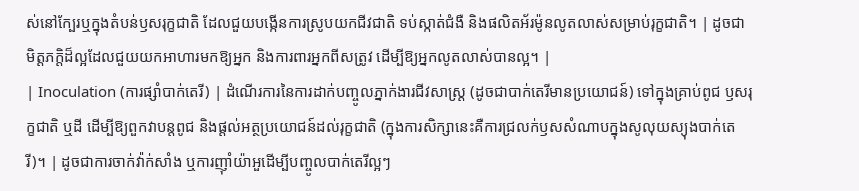ស់នៅក្បែរឬក្នុងតំបន់ឫសរុក្ខជាតិ ដែលជួយបង្កើនការស្រូបយកជីវជាតិ ទប់ស្កាត់ជំងឺ និងផលិតអ័រម៉ូនលូតលាស់សម្រាប់រុក្ខជាតិ។ | ដូចជាមិត្តភក្តិដ៏ល្អដែលជួយយកអាហារមកឱ្យអ្នក និងការពារអ្នកពីសត្រូវ ដើម្បីឱ្យអ្នកលូតលាស់បានល្អ។ |
| Inoculation (ការផ្សាំបាក់តេរី) | ដំណើរការនៃការដាក់បញ្ចូលភ្នាក់ងារជីវសាស្រ្ត (ដូចជាបាក់តេរីមានប្រយោជន៍) ទៅក្នុងគ្រាប់ពូជ ឫសរុក្ខជាតិ ឬដី ដើម្បីឱ្យពួកវាបន្តពូជ និងផ្តល់អត្ថប្រយោជន៍ដល់រុក្ខជាតិ (ក្នុងការសិក្សានេះគឺការជ្រលក់ឫសសំណាបក្នុងសូលុយស្យុងបាក់តេរី)។ | ដូចជាការចាក់វ៉ាក់សាំង ឬការញ៉ាំយ៉ាអួដើម្បីបញ្ចូលបាក់តេរីល្អៗ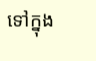ទៅក្នុង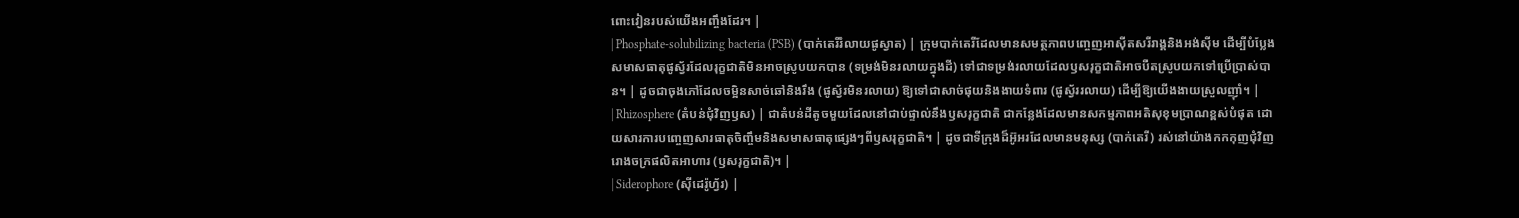ពោះវៀនរបស់យើងអញ្ចឹងដែរ។ |
| Phosphate-solubilizing bacteria (PSB) (បាក់តេរីរំលាយផូស្វាត) | ក្រុមបាក់តេរីដែលមានសមត្ថភាពបញ្ចេញអាស៊ីតសរីរាង្គនិងអង់ស៊ីម ដើម្បីបំប្លែងសមាសធាតុផូស្វ័រដែលរុក្ខជាតិមិនអាចស្រូបយកបាន (ទម្រង់មិនរលាយក្នុងដី) ទៅជាទម្រង់រលាយដែលឫសរុក្ខជាតិអាចបឺតស្រូបយកទៅប្រើប្រាស់បាន។ | ដូចជាចុងភៅដែលចម្អិនសាច់ឆៅនិងរឹង (ផូស្វ័រមិនរលាយ) ឱ្យទៅជាសាច់ផុយនិងងាយទំពារ (ផូស្វ័ររលាយ) ដើម្បីឱ្យយើងងាយស្រួលញ៉ាំ។ |
| Rhizosphere (តំបន់ជុំវិញឫស) | ជាតំបន់ដីតូចមួយដែលនៅជាប់ផ្ទាល់នឹងឫសរុក្ខជាតិ ជាកន្លែងដែលមានសកម្មភាពអតិសុខុមប្រាណខ្ពស់បំផុត ដោយសារការបញ្ចេញសារធាតុចិញ្ចឹមនិងសមាសធាតុផ្សេងៗពីឫសរុក្ខជាតិ។ | ដូចជាទីក្រុងដ៏អ៊ូអរដែលមានមនុស្ស (បាក់តេរី) រស់នៅយ៉ាងកកកុញជុំវិញរោងចក្រផលិតអាហារ (ឫសរុក្ខជាតិ)។ |
| Siderophore (ស៊ីដេរ៉ូហ្វ័រ) |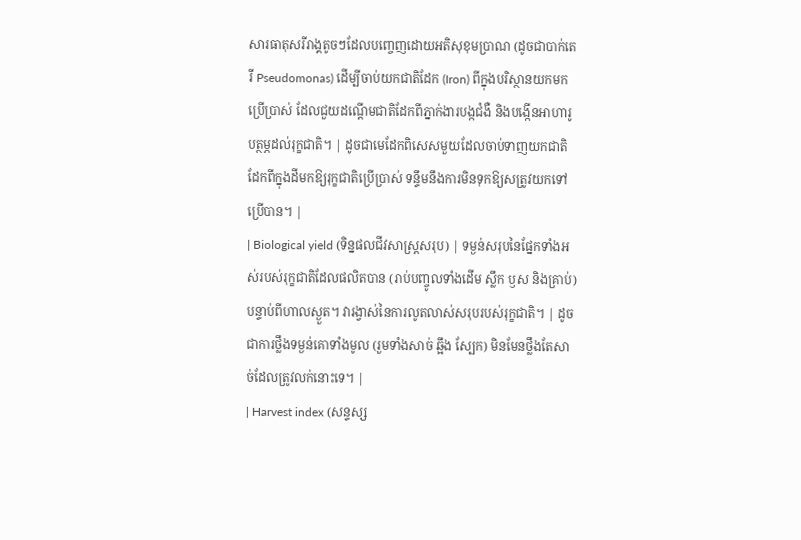សារធាតុសរីរាង្គតូចៗដែលបញ្ចេញដោយអតិសុខុមប្រាណ (ដូចជាបាក់តេរី Pseudomonas) ដើម្បីចាប់យកជាតិដែក (Iron) ពីក្នុងបរិស្ថានយកមកប្រើប្រាស់ ដែលជួយដណ្តើមជាតិដែកពីភ្នាក់ងារបង្កជំងឺ និងបង្កើនអាហារូបត្ថម្ភដល់រុក្ខជាតិ។ | ដូចជាមេដែកពិសេសមួយដែលចាប់ទាញយកជាតិដែកពីក្នុងដីមកឱ្យរុក្ខជាតិប្រើប្រាស់ ទន្ទឹមនឹងការមិនទុកឱ្យសត្រូវយកទៅប្រើបាន។ |
| Biological yield (ទិន្នផលជីវសាស្រ្តសរុប) | ទម្ងន់សរុបនៃផ្នែកទាំងអស់របស់រុក្ខជាតិដែលផលិតបាន (រាប់បញ្ចូលទាំងដើម ស្លឹក ឫស និងគ្រាប់) បន្ទាប់ពីហាលស្ងួត។ វារង្វាស់នៃការលូតលាស់សរុបរបស់រុក្ខជាតិ។ | ដូចជាការថ្លឹងទម្ងន់គោទាំងមូល (រួមទាំងសាច់ ឆ្អឹង ស្បែក) មិនមែនថ្លឹងតែសាច់ដែលត្រូវលក់នោះទេ។ |
| Harvest index (សន្ទស្ស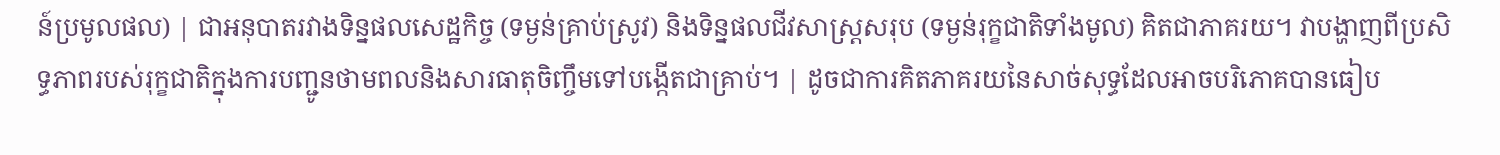ន៍ប្រមូលផល) | ជាអនុបាតរវាងទិន្នផលសេដ្ឋកិច្ច (ទម្ងន់គ្រាប់ស្រូវ) និងទិន្នផលជីវសាស្រ្តសរុប (ទម្ងន់រុក្ខជាតិទាំងមូល) គិតជាភាគរយ។ វាបង្ហាញពីប្រសិទ្ធភាពរបស់រុក្ខជាតិក្នុងការបញ្ជូនថាមពលនិងសារធាតុចិញ្ចឹមទៅបង្កើតជាគ្រាប់។ | ដូចជាការគិតភាគរយនៃសាច់សុទ្ធដែលអាចបរិភោគបានធៀប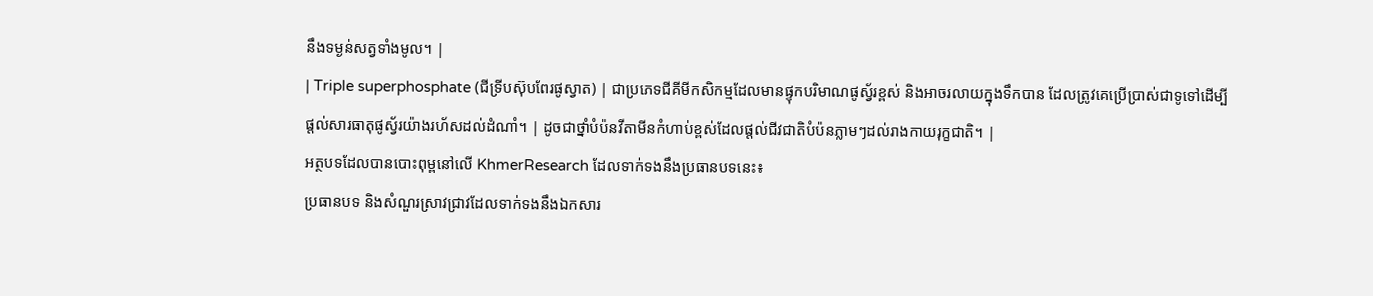នឹងទម្ងន់សត្វទាំងមូល។ |
| Triple superphosphate (ជីទ្រីបស៊ុបពែរផូស្វាត) | ជាប្រភេទជីគីមីកសិកម្មដែលមានផ្ទុកបរិមាណផូស្វ័រខ្ពស់ និងអាចរលាយក្នុងទឹកបាន ដែលត្រូវគេប្រើប្រាស់ជាទូទៅដើម្បីផ្តល់សារធាតុផូស្វ័រយ៉ាងរហ័សដល់ដំណាំ។ | ដូចជាថ្នាំបំប៉នវីតាមីនកំហាប់ខ្ពស់ដែលផ្តល់ជីវជាតិបំប៉នភ្លាមៗដល់រាងកាយរុក្ខជាតិ។ |
អត្ថបទដែលបានបោះពុម្ពនៅលើ KhmerResearch ដែលទាក់ទងនឹងប្រធានបទនេះ៖
ប្រធានបទ និងសំណួរស្រាវជ្រាវដែលទាក់ទងនឹងឯកសារ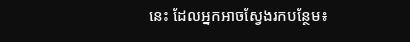នេះ ដែលអ្នកអាចស្វែងរកបន្ថែម៖